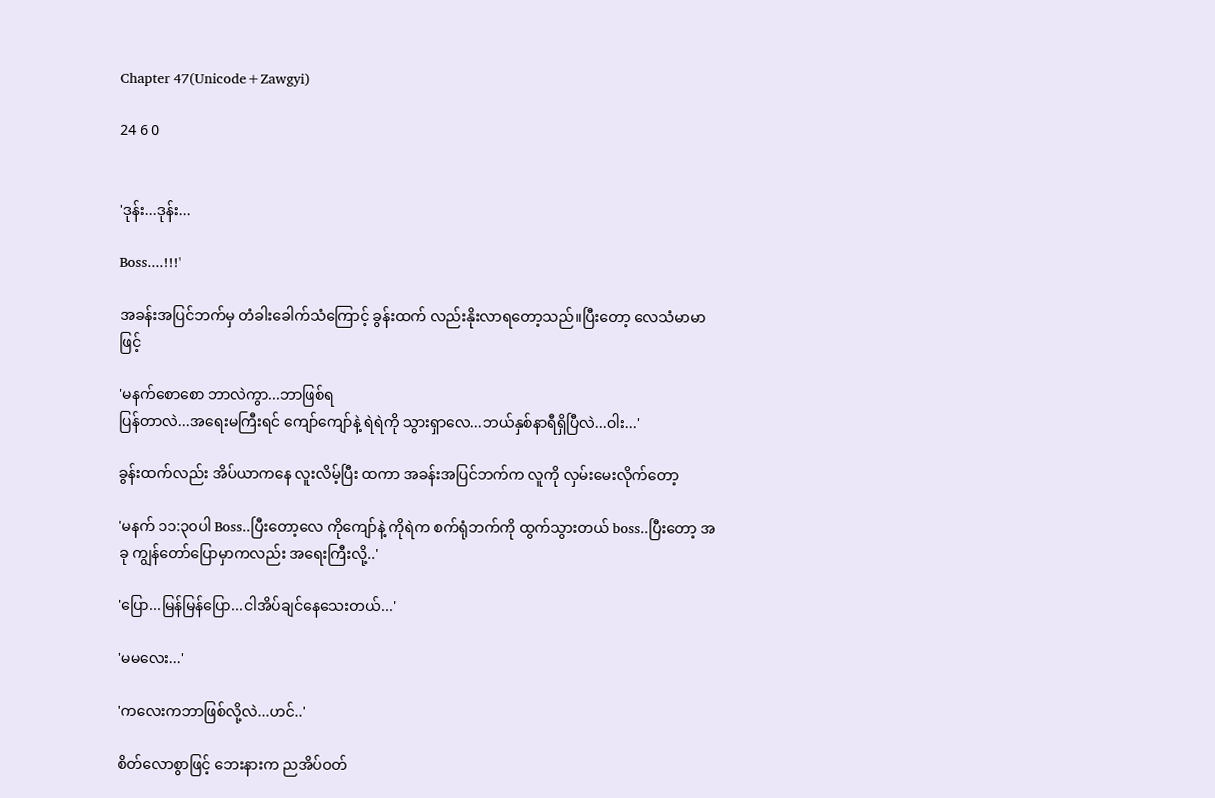Chapter 47(Unicode+Zawgyi)

24 6 0


'ဒုန်း...ဒုန်း...

Boss....!!!'

အခန်းအပြင်ဘက်မှ တံခါးခေါက်သံကြောင့် ခွန်းထက် လည်းနိုးလာရတော့သည်။ပြီးတော့ လေသံမာမာဖြင့်

'မနက်စောစော ဘာလဲကွာ...ဘာဖြစ်ရ
ပြန်တာလဲ...အရေးမကြီးရင် ကျော်ကျော်နဲ့ ရဲရဲကို သွားရှာလေ...ဘယ်နှစ်နာရီရှိပြီလဲ...ဝါး...'

ခွန်းထက်လည်း အိပ်ယာကနေ လူးလိမ့်ပြီး ထကာ အခန်းအပြင်ဘက်က လူကို လှမ်းမေးလိုက်တော့

'မနက် ၁၁:၃၀ပါ Boss..ပြီးတော့လေ ကိုကျော်နဲ့ ကိုရဲက စက်ရုံဘက်ကို ထွက်သွားတယ် boss..ပြီးတော့ အခု ကျွန်တော်ပြောမှာကလည်း အရေးကြီးလို့..'

'ပြော...မြန်မြန်ပြော...ငါအိပ်ချင်နေသေးတယ်...'

'မမလေး...'

'ကလေးကဘာဖြစ်လို့လဲ...ဟင်..'

စိတ်လောစွာဖြင့် ဘေးနားက ညအိပ်ဝတ်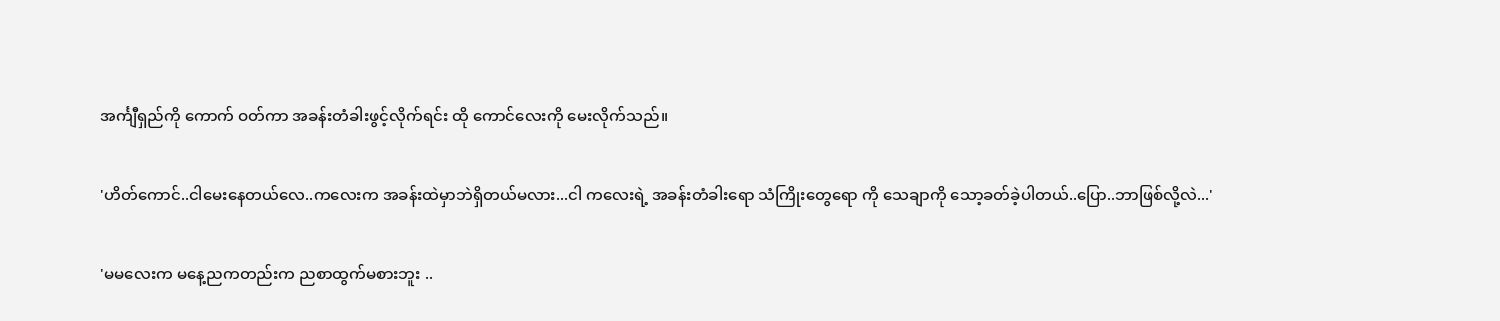အင်္ကျီရှည်ကို ကောက် ဝတ်ကာ အခန်းတံခါးဖွင့်လိုက်ရင်း ထို ကောင်လေးကို မေးလိုက်သည်။

'ဟိတ်ကောင်..ငါမေးနေတယ်လေ..ကလေးက အခန်းထဲမှာဘဲရှိတယ်မလား...ငါ ကလေးရဲ့ အခန်းတံခါးရော သံကြိုးတွေရော ကို သေချာကို သော့ခတ်ခဲ့ပါတယ်..ပြော..ဘာဖြစ်လို့လဲ...'

'မမလေးက မနေ့ညကတည်းက ညစာထွက်မစားဘူး ..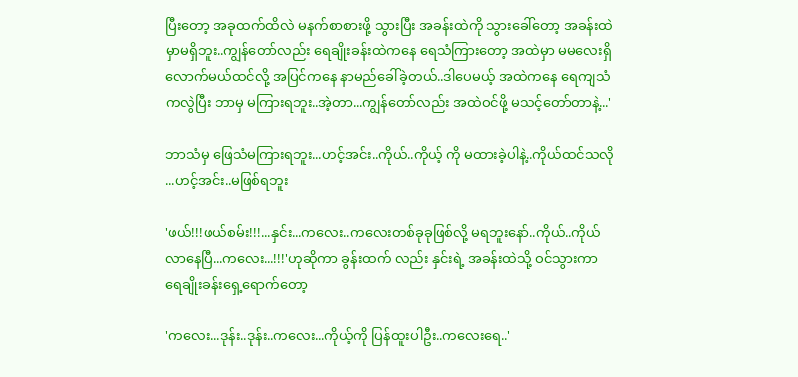ပြီးတော့ အခုထက်ထိလဲ မနက်စာစားဖို့ သွားပြီး အခန်းထဲကို သွားခေါ်တော့ အခန်းထဲမှာမရှိဘူး..ကျွန်တော်လည်း ရေချိုးခန်းထဲကနေ ရေသံကြားတော့ အထဲမှာ မမလေးရှိလောက်မယ်ထင်လို့ အပြင်ကနေ နာမည်ခေါ်ခဲ့တယ်..ဒါပေမယ့် အထဲကနေ ရေကျသံကလွဲပြီး ဘာမှ မကြားရဘူး..အဲ့တာ...ကျွန်တော်လည်း အထဲဝင်ဖို့ မသင့်တော်တာနဲ့...'

ဘာသံမှ ဖြေသံမကြားရဘူး...ဟင့်အင်း..ကိုယ်..ကိုယ့် ကို မထားခဲ့ပါနဲ့..ကိုယ်ထင်သလို ...ဟင့်အင်း..မဖြစ်ရဘူး

'ဖယ်!!!ဖယ်စမ်း!!!...နှင်း...ကလေး..ကလေးတစ်ခုခုဖြစ်လို့ မရဘူးနော်..ကိုယ်..ကိုယ်လာနေပြီ...ကလေး...!!!'ဟုဆိုကာ ခွန်းထက် လည်း နှင်းရဲ့ အခန်းထဲသို့ ဝင်သွားကာ ရေချိုးခန်းရှေ့ရောက်တော့

'ကလေး...ဒုန်း..ဒုန်း..ကလေး...ကိုယ့်ကို ပြန်ထူးပါဦး..ကလေးရေ..'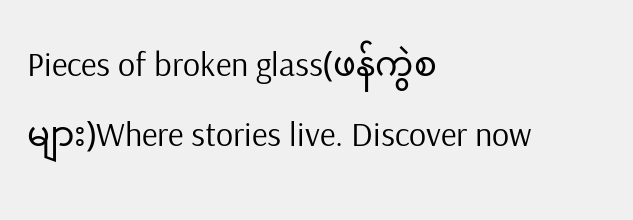Pieces of broken glass(ဖန်ကွဲစများ)Where stories live. Discover now